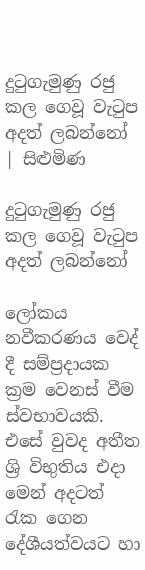දුටුගැමුණු රජු කල ගෙවූ වැටුප අදත් ලබන්නෝ | සිළුමිණ

දුටුගැමුණු රජු කල ගෙවූ වැටුප අදත් ලබන්නෝ

ලෝකය නවීකරණය වෙද් දී සම්ප්‍රදායක ක්‍රම වෙනස් වීම ස්වභාවයකි. එසේ වුවද අතීත ශ්‍රි විභුතිය එදා මෙන් අදටත් රැක ගෙන දේශීයත්වයට හා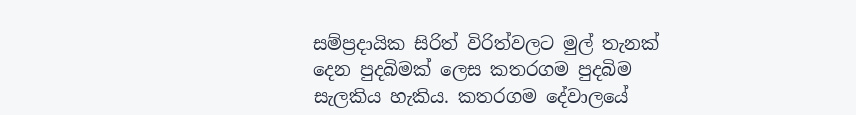සම්ප්‍රදායික සිරිත් විරිත්වලට මුල් තැනක් දෙන පුදබිමක් ලෙස කතරගම පුදබිම සැලකිය හැකිය. කතරගම දේවාලයේ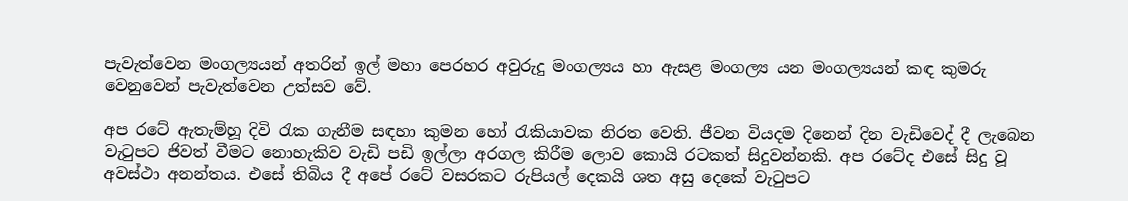පැවැත්වෙන මංගල්‍යයන් අතරින් ඉල් මහා පෙරහර අවුරුදු මංගල්‍යය හා ඇසළ මංගල්‍ය යන මංගල්‍යයන් කඳ කුමරු වෙනුවෙන් පැවැත්වෙන උත්සව වේ.

අප රටේ ඇතැම්හූ දිවි රැක ගැනීම සඳහා කුමන හෝ රැකියාවක නිරත වෙති. ජීවන වියදම දිනෙන් දින වැඩිවෙද් දී ලැබෙන වැටුපට ජිවත් වීමට නොහැකිව වැඩි පඩි ඉල්ලා අරගල කිරීම ලොව කොයි රටකත් සිදුවන්නකි. අප රටේද එසේ සිදු වූ අවස්ථා අනන්තය. එසේ තිබිය දී අපේ රටේ වසරකට රුපියල් දෙකයි ශත අසු දෙකේ වැටුපට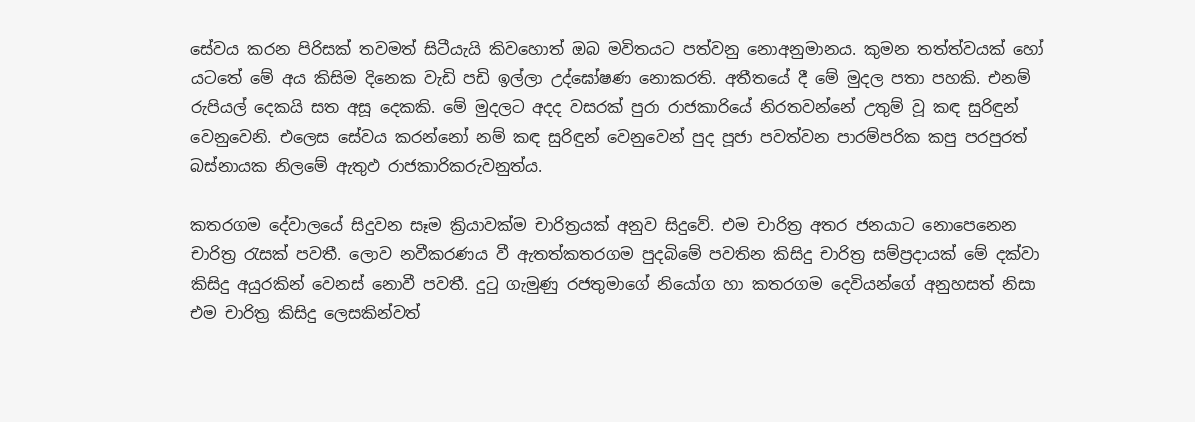සේවය කරන පිරිසක් තවමත් සිටීයැයි කිවහොත් ඔබ මවිතයට පත්වනු නොඅනුමානය. කුමන තත්ත්වයක් හෝ යටතේ මේ අය කිසිම දිනෙක වැඩි පඩි ඉල්ලා උද්ඝෝෂණ නොකරති. අතීතයේ දී මේ මුදල පතා පහකි. එනම් රුපියල් දෙකයි සත අසූ දෙකකි. මේ මුදලට අදද වසරක් පුරා රාජකාරියේ නිරතවන්නේ උතුම් වූ කඳ සුරිඳුන් වෙනුවෙනි. එලෙස සේවය කරන්නෝ නම් කඳ සුරිඳුන් වෙනුවෙන් පුද පූජා පවත්වන පාරම්පරික කපු පරපුරත් බස්නායක නිලමේ ඇතුඵ රාජකාරිකරුවනුත්ය.

කතරගම දේවාලයේ සිදුවන සෑම ක්‍රියාවක්ම චාරිත්‍රයක් අනුව සිදුවේ. එම චාරිත්‍ර අතර ජනයාට නොපෙනෙන චාරිත්‍ර රැසක් පවතී. ලොව නවීකරණය වී ඇතත්කතරගම පුදබිමේ පවතින කිසිදු චාරිත්‍ර සම්ප්‍රදායක් මේ දක්වා කිසිදු අයුරකින් වෙනස් නොවී පවතී. දුටු ගැමුණු රජතුමාගේ නියෝග හා කතරගම දෙවියන්ගේ අනුහසත් නිසා එම චාරිත්‍ර කිසිදු ලෙසකින්වත්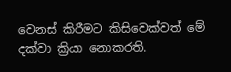වෙනස් කිරීමට කිසිවෙක්වත් මේ දක්වා ක්‍රියා නොකරති.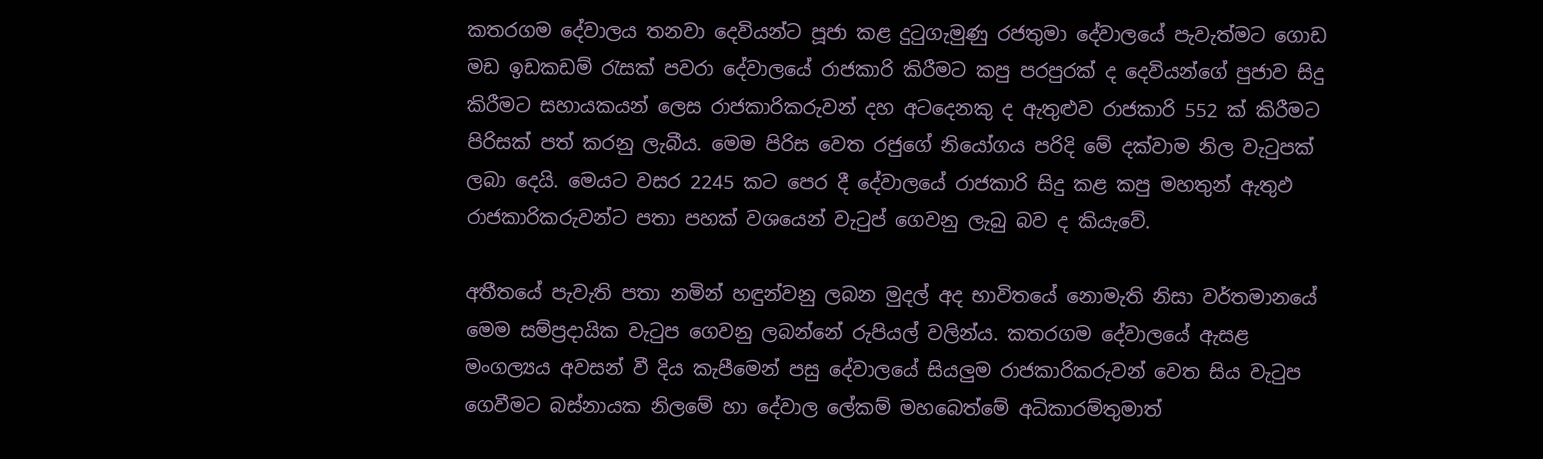කතරගම දේවාලය තනවා දෙවියන්ට පූජා කළ දුටුගැමුණු රජතුමා දේවාලයේ පැවැත්මට ගොඩ මඩ ඉඩකඩම් රැසක් පවරා දේවාලයේ රාජකාරි කිරීමට කපු පරපුරක් ද දෙවියන්ගේ පුජාව සිදු කිරීමට සහායකයන් ලෙස රාජකාරිකරුවන් දහ අටදෙනකු ද ඇතුළුව රාජකාරි 552 ක් කිරීමට පිරිසක් පත් කරනු ලැබීය. මෙම පිරිස වෙත රජුගේ නියෝගය පරිදි මේ දක්වාම නිල වැටුපක් ලබා දෙයි. මෙයට වසර 2245 කට පෙර දී දේවාලයේ රාජකාරි සිදු කළ කපු මහතුන් ඇතුඵ රාජකාරිකරුවන්ට පතා පහක් වශයෙන් වැටුප් ‍ගෙවනු ලැබු බව ද කියැවේ.

අතීතයේ පැවැති පතා නමින් හඳුන්වනු ලබන මුදල් අද භාවිතයේ නොමැති නිසා වර්තමානයේ මෙම සම්ප්‍රදායික වැටුප ගෙවනු ලබන්නේ රුපියල් වලින්ය. කතරගම දේවාලයේ ඇසළ මංගල්‍යය අවසන් වී දිය කැපීමෙන් පසු දේවාලයේ සියලුම රාජකාරිකරුවන් වෙත සිය වැටුප ගෙවීමට බස්නායක නිලමේ හා දේවාල ලේකම් මහබෙත්මේ අධිකාරම්තුමාත්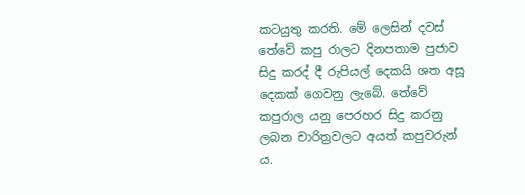කටයුතු කරති. මේ ලෙසින් දවස් තේවේ කපු රාලට දිනපතාම පුජාව සිදු කරද් දී රුපියල් දෙකයි ශත අසූ දෙකක් ගෙවනු ලැබේ. තේවේ කපුරාල යනු පෙරහර සිදු කරනු ලබන චාරිත්‍රවලට අයත් කපුවරුන් ය.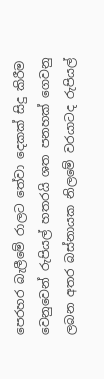පෙරහර බැලීමේ රාලට තේවා දෙකක් සිදු කිරීම වෙනුවෙන් රුපියල් හතරයි ශත පනහක් ගෙවනු ලබන අතර බස්නායක නිලමේ වරයාටද රුපියල්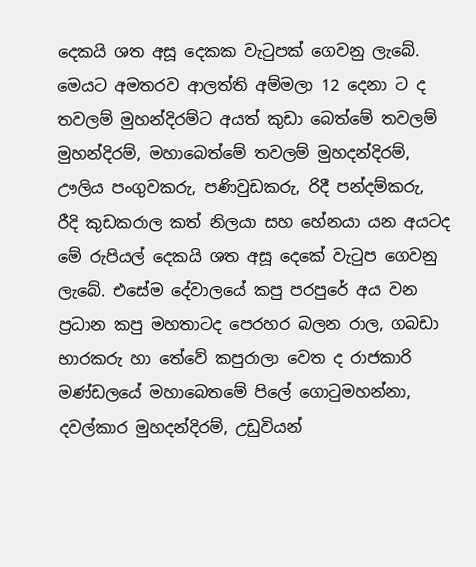දෙකයි ශත අසූ දෙකක වැටුපක් ගෙවනු ලැබේ. මෙයට අමතරව ආලත්ති අම්මලා 12 දෙනා ට ද තවලම් මුහන්දිරම්ට අයත් කුඩා බෙත්මේ තවලම් මුහන්දිරම්, මහාබෙත්මේ තවලම් මුහදන්දිරම්, ඌලිය පංගුවකරු, පණිවුඩකරු, රිදී පන්දම්කරු, රීදි කුඩකරාල කත් නිලයා සහ හේනයා යන අයටද මේ රුපියල් දෙකයි ශත අසූ දෙකේ වැටුප ගෙවනු ලැබේ. එසේම දේවාලයේ කපු පරපුරේ අය වන ප්‍රධාන කපු මහතාටද පෙරහර බලන රාල, ගබඩා භාරකරු හා තේවේ කපුරාලා වෙත ද රාජකාරි මණ්ඩලයේ මහාබෙතමේ පිලේ ගොටුමහන්නා, දවල්කාර මුහදන්දිරම්, උඩුවියන්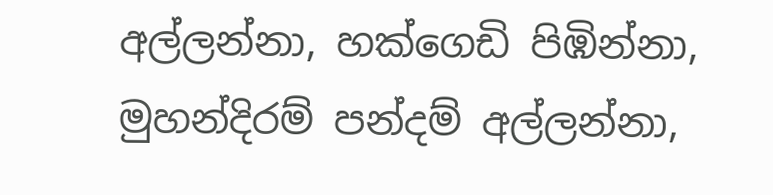අල්ලන්නා, හක්ගෙඩි පිඹින්නා, මුහන්දිරම් පන්දම් අල්ලන්නා,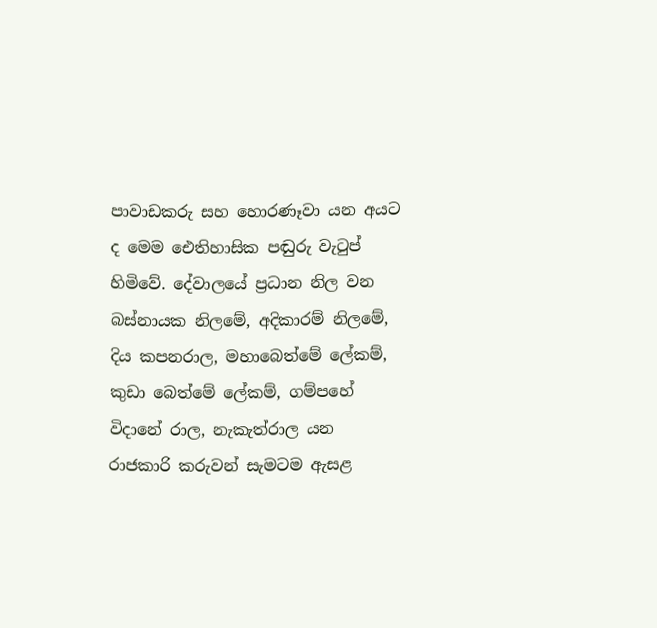පාවාඩකරු සහ හොරණෑවා යන අයට ද මෙම ඓතිහාසික පඬුරු වැටුප් හිමිවේ. දේවාලයේ ප්‍රධාන නිල වන බස්නායක නිලමේ, අදිකාරම් නිලමේ, දිය කපනරාල, මහාබෙත්මේ ලේකම්, කුඩා බෙත්මේ ලේකම්, ගම්පහේ විදානේ රාල, නැකැත්රාල යන රාජකාරි කරුවන් සැමටම ඇසළ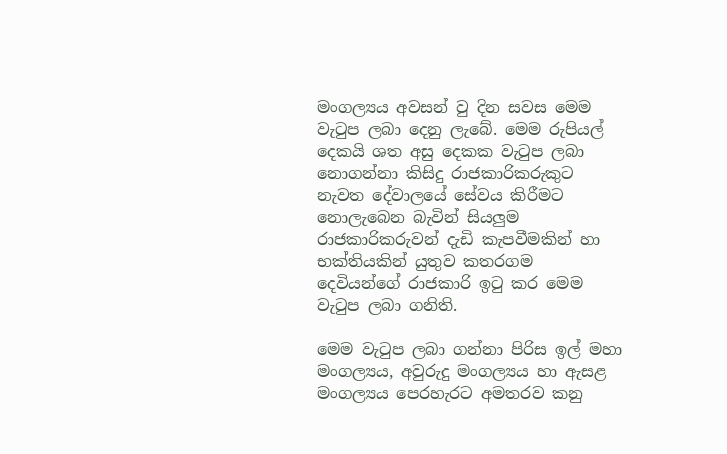මංගල්‍යය අවසන් වු දින සවස මෙම වැටුප ලබා දෙනු ලැබේ. මෙම රුපියල් දෙකයි ශත අසු දෙකක වැටුප ලබා නොගන්නා කිසිදු රාජකාරිකරුකුට නැවත දේවාලයේ සේවය කිරීමට නොලැබෙන බැවින් සියලුම රාජකාරිකරුවන් දැඩි කැපවීමකින් හා භක්තියකින් යුතුව කතරගම දෙවියන්ගේ රාජකාරි ඉටු කර මෙම වැටුප ලබා ගනිති.

මෙම වැටුප ලබා ගන්නා පිරිස ඉල් මහා මංගල්‍යය, අවුරුදු මංගල්‍යය හා ඇසළ මංගල්‍යය පෙරහැරට අමතරව කනු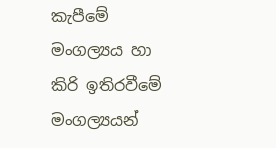කැපීමේ මංගල්‍යය හා කිරි ඉතිරවීමේ මංගල්‍යයන්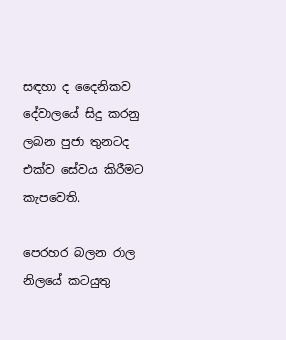සඳහා ද දෛනිකව දේවාලයේ සිදු කරනු ලබන පුජා තුනටද එක්ව සේවය කිරීමට කැපවෙති.

පෙරහර බලන රාල නිලයේ කටයුතු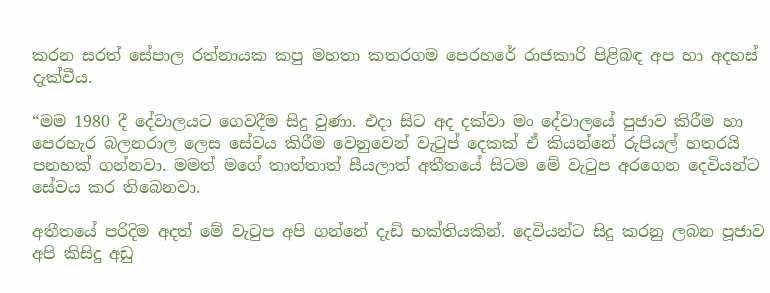කරන සරත් සේපාල රත්නායක කපු මහතා කතරගම පෙරහරේ රාජකාරි පිළිබඳ අප හා අදහස් දැක්වීය.

“මම 1980 දී දේවාලයට ගෙවදීම සිදු වුණා. එදා සිට අද දක්වා මං දේවාලයේ පුජාව කිරීම හා පෙරහැර බලනරාල ලෙස සේවය කිරීම වෙනුවෙන් වැටුප් දෙකක් ඒ කියන්නේ රුපියල් හතරයි පනහක් ගන්නවා. මමත් මගේ තාත්තාත් සීයලාත් අතීතයේ සිටම මේ වැටුප අරගෙන දෙවියන්ට සේවය කර තිබෙනවා.

අතීතයේ පරිදිම අදත් මේ වැටුප අපි ගන්නේ දැඩි භක්තියකින්. දෙවියන්ට සිදු කරනු ලබන පූජාව අපි කිසිදු අඩු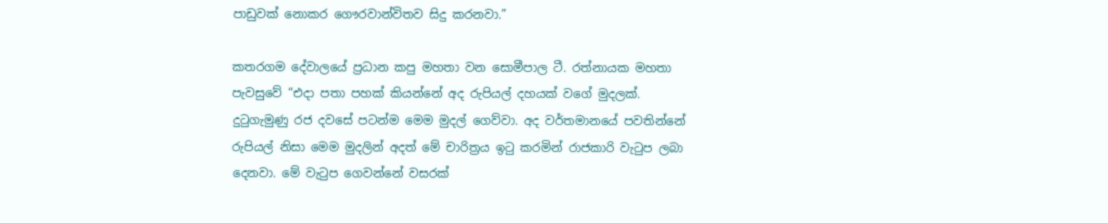පාඩුවක් නොකර ගෞරවාන්විතව සිදු කරනවා.”

කතරගම දේවාලයේ ප්‍රධාන කපු මහතා වන සොමීපාල ටී. රත්නායක මහතා පැවසුවේ “එදා පතා පහක් කියන්නේ අද රුපියල් දහයක් වගේ මුදලක්. දුටුගැමුණු රජ දවසේ පටන්ම මෙම මුදල් ගෙව්වා. අද වර්තමානයේ පවතින්නේ රුපියල් නිසා මෙම මුදලින් අදත් මේ චාරිත්‍රය ඉටු කරමින් රාජකාරි වැටුප ලබා දෙනවා. මේ වැටුප ගෙවන්නේ වසරක්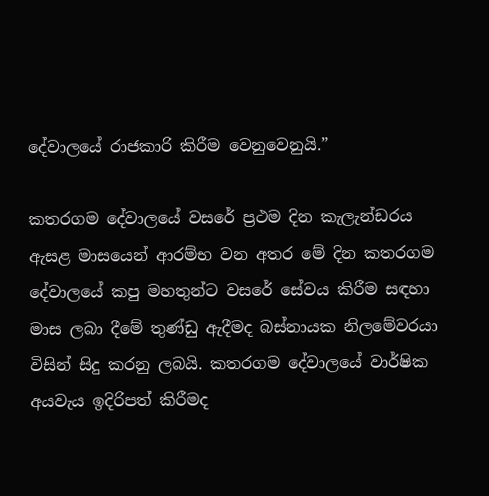දේවාලයේ රාජකාරි කිරීම වෙනුවෙනුයි.”

කතරගම දේවාලයේ වසරේ ප්‍රථම දින කැලැන්ඩරය ඇසළ මාසයෙන් ආරම්භ වන අතර මේ දින කතරගම දේවාලයේ කපු මහතුන්ට වසරේ සේවය කිරීම සඳහා මාස ලබා දීමේ තුණ්ඩු ඇදීමද බස්නායක නිලමේවරයා විසින් සිදු කරනු ලබයි. කතරගම දේවාලයේ වාර්ෂික අයවැය ඉදිරිපත් කිරීමද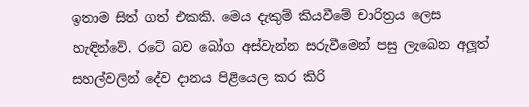ඉතාම සිත් ගත් එකකි. මෙය දැකුම් කියවීමේ චාරිත්‍රය ලෙස හැඳින්වේ. රටේ බව බෝග අස්වැන්න සරුවීමෙන් පසු ලැබෙන අලූත් සහල්වලින් දේව දානය පිළියෙල කර කිරි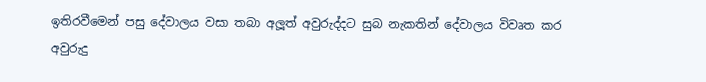ඉතිරවීමෙන් පසු දේවාලය වසා තබා අලූත් අවුරුද්දට සුබ නැකතින් දේවාලය විවෘත කර අවුරුදු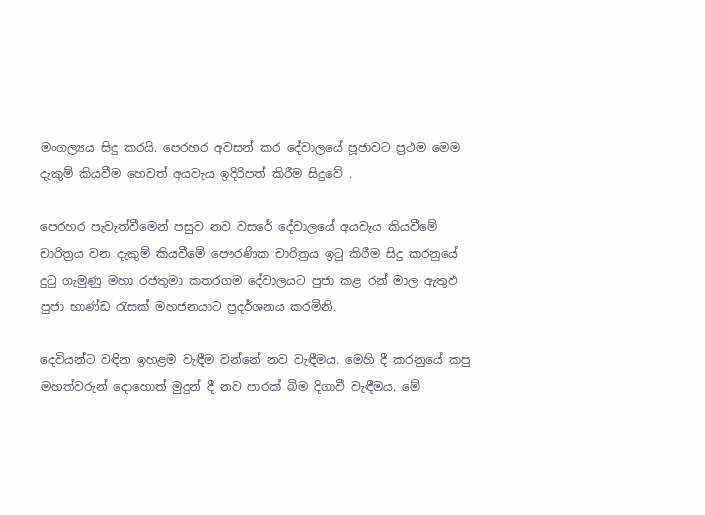මංගල්‍යය සිදු කරයි. පෙරහර අවසන් කර දේවාලයේ පූජාවට ප්‍රථම මෙම දැකුම් කියවීම හෙවත් අයවැය ඉදිරිපත් කිරීම සිදුවේ .

පෙරහර පැවැත්වීමෙන් පසුව නව වසරේ දේවාලයේ අයවැය කියවීමේ චාරිත්‍රය වන දැකුම් කියවීමේ පෞරණික චාරිත්‍රය ඉටු කිරීම සිදු කරනුයේ දුටු ගැමුණු මහා රජතුමා කතරගම දේවාලයට පුජා කළ රන් මාල ඇතුඵ පුජා භාණ්ඩ රැසක් මහජනයාට ප්‍රදර්ශනය කරමිනි.

දෙවියන්ට වඳින ඉහළම වැඳීම වන්නේ නව වැඳීමය. මෙහි දී කරනුයේ කපු මහත්වරුන් දොහොත් මුදුන් දී නව පාරක් බිම දිගාවී වැඳීමය. මේ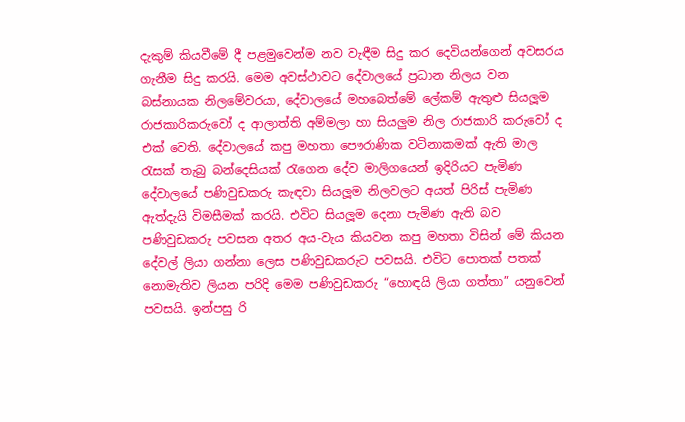දැකුම් කියවීමේ දී පළමුවෙන්ම නව වැඳීම සිදු කර දෙවියන්ගෙන් අවසරය ගැනීම සිදු කරයි. මෙම අවස්ථාවට දේවාලයේ ප්‍රධාන නිලය වන බස්නායක නිලමේවරයා, දේවාලයේ මහබෙත්මේ ලේකම් ඇතුළු සියලූම රාජකාරිකරුවෝ ද ආලාත්ති අම්මලා හා සියලුම නිල රාජකාරි කරුවෝ ද එක් වෙති. දේවාලයේ කපු මහතා පෞරාණික වටිනාකමක් ඇති මාල රැසක් තැබු බන්දෙසියක් රැගෙන දේව මාලිගයෙන් ඉදිරියට පැමිණ දේවාලයේ පණිවුඩකරු කැඳවා සියලූම නිලවලට අයත් පිරිස් පැමිණ ඇත්දැයි විමසීමක් කරයි. එවිට සියලූම දෙනා පැමිණ ඇති බව පණිවුඩකරු පවසන අතර අය-වැය කියවන කපු මහතා විසින් මේ කියන දේවල් ලියා ගන්නා ලෙස පණිවුඩකරුට පවසයි. එවිට පොතක් පතක් නොමැතිව ලියන පරිදි මෙම පණිවුඩකරු “හොඳයි ලියා ගත්තා” යනුවෙන් පවසයි. ඉන්පසු රි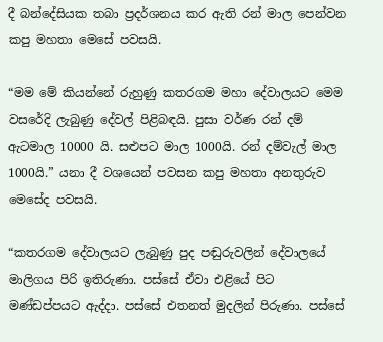දී බන්දේසියක තබා ප්‍රදර්ශනය කර ඇති රන් මාල පෙන්වන කපු මහතා මෙසේ පවසයි.

“මම මේ කියන්නේ රුහුණු කතරගම මහා දේවාලයට මෙම වසරේදි ලැබුණු දේවල් පිළිබඳයි. පුසා වර්ණ රන් දම් ඇටමාල 10000 යි. සළුපට මාල 1000යි. රන් දම්වැල් මාල 1000යි.” යනා දී වශයෙන් පවසන කපු මහතා අනතුරුව මෙසේද පවසයි.

“කතරගම දේවාලයට ලැබුණු පුද පඬුරුවලින් දේවාලයේ මාලිගය පිරි ඉතිරුණා. පස්සේ ඒවා එළියේ පිට මණ්ඩප්පයට ඇද්දා. පස්සේ එතනත් මුදලින් පිරුණා. පස්සේ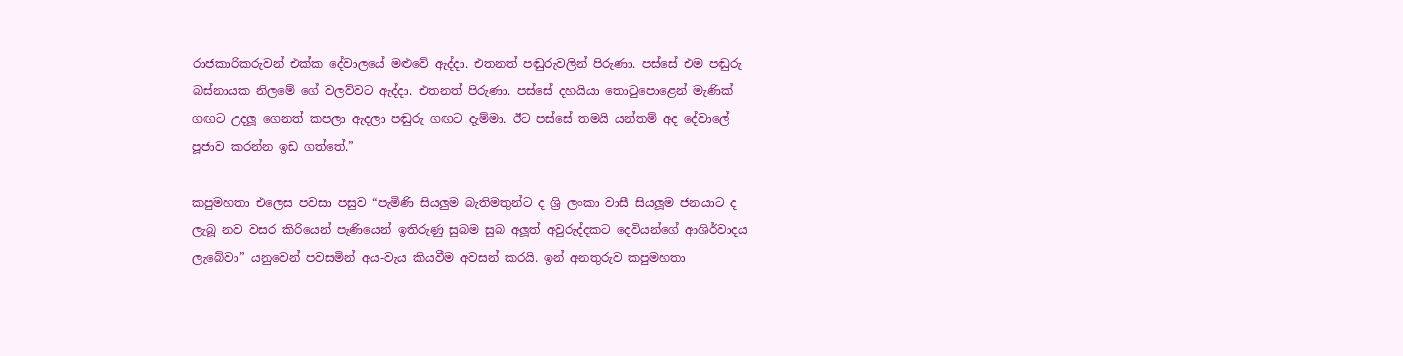රාජකාරිකරුවන් එක්ක දේවාලයේ මළුවේ ඇද්දා. එතනත් පඬුරුවලින් පිරුණා. පස්සේ එම පඬුරු බස්නායක නිලමේ ගේ වලව්වට ඇද්දා. එතනත් පිරුණා. පස්සේ දහයියා තොටුපොළෙන් මැණික් ගඟට උදලූ ගෙනත් කපලා ඇදලා පඬුරු ගඟට දැම්මා. ඊට පස්සේ තමයි යන්තම් අද දේවාලේ පූජාව කරන්න ඉඩ ගත්තේ.”

කපුමහතා එලෙස පවසා පසුව “පැමිණි සියලුම බැතිමතුන්ට ද ශ්‍රි ලංකා වාසී සියලූම ජනයාට ද ලැබූ නව වසර කිරියෙන් පැණියෙන් ඉතිරුණු සුබම සුබ අලූත් අවුරුද්දකට දෙවියන්ගේ ආශිර්වාදය ලැබේවා” යනුවෙන් පවසමින් අය-වැය කියවීම අවසන් කරයි. ඉන් අනතුරුව කපුමහතා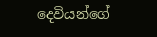දෙවියන්ගේ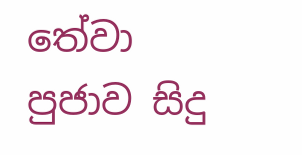තේවා පුජාව සිදු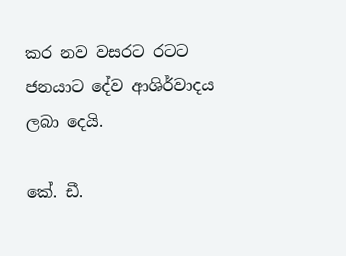කර නව වසරට රටට ජනයාට දේව ආශිර්වාදය ලබා දෙයි.

කේ. ඩී.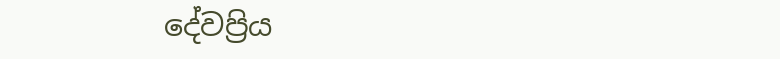දේවප්‍රිය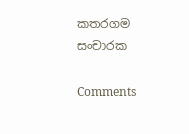කතරගම සංචාරක

Comments